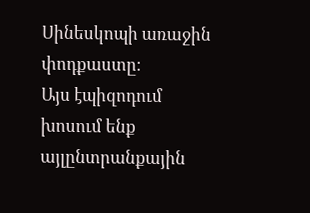Սինեսկոպի առաջին փոդքաստը։
Այս էպիզոդում խոսում ենք այլընտրանքային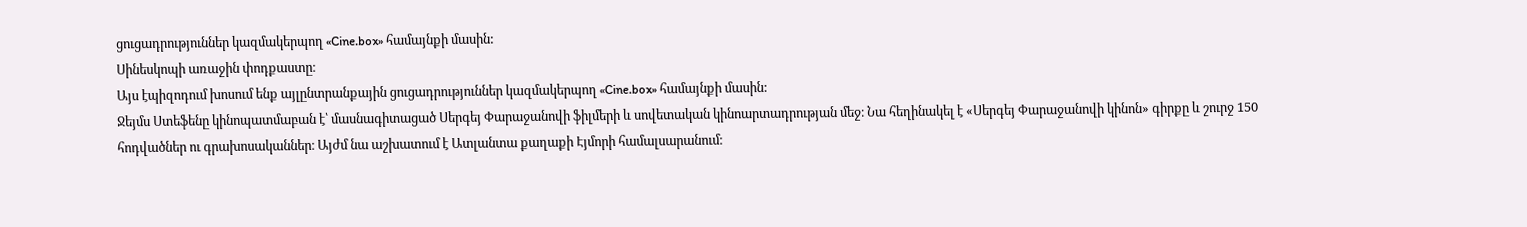ցուցադրություններ կազմակերպող «Cine.box» համայնքի մասին:
Սինեսկոպի առաջին փոդքաստը։
Այս էպիզոդում խոսում ենք այլընտրանքային ցուցադրություններ կազմակերպող «Cine.box» համայնքի մասին:
Ջեյմս Ստեֆենը կինոպատմաբան է՝ մասնագիտացած Սերգեյ Փարաջանովի ֆիլմերի և սովետական կինոարտադրության մեջ։ Նա հեղինակել է «Սերգեյ Փարաջանովի կինոն» գիրքը և շուրջ 150 հոդվածներ ու գրախոսականներ։ Այժմ նա աշխատում է Ատլանտա քաղաքի Էյմորի համալսարանում։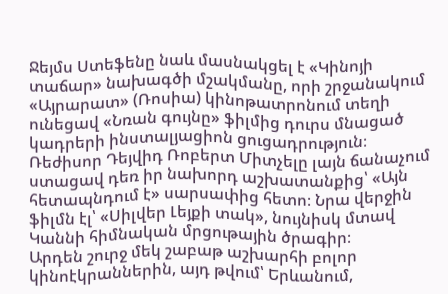Ջեյմս Ստեֆենը նաև մասնակցել է «Կինոյի տաճար» նախագծի մշակմանը, որի շրջանակում «Այրարատ» (Ռոսիա) կինոթատրոնում տեղի ունեցավ «Նռան գույնը» ֆիլմից դուրս մնացած կադրերի ինստալյացիոն ցուցադրություն։
Ռեժիսոր Դեյվիդ Ռոբերտ Միտչելը լայն ճանաչում ստացավ դեռ իր նախորդ աշխատանքից՝ «Այն հետապնդում է» սարսափից հետո։ Նրա վերջին ֆիլմն էլ՝ «Սիլվեր Լեյքի տակ», նույնիսկ մտավ Կաննի հիմնական մրցութային ծրագիր։
Արդեն շուրջ մեկ շաբաթ աշխարհի բոլոր կինոէկրաններին, այդ թվում՝ Երևանում,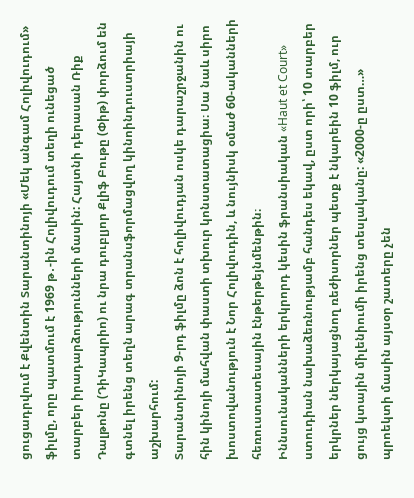ցուցադրվում է Քվենտին Տարանտինոյի «Մեկ անգամ Հոլիվուդում» ֆիլմը, որը պատմում է 1969 թ․-ին Հոլիվուդում տեղի ունեցած տարբեր իրադարձությունների մասին: Հայտնի դերասան Ռիք Դալթոնը (ԴիԿապրիո) ու նրա դուբլյոր Քլիֆ Բութը (Փիթ) փորձում են գտնել իրենց տեղն արագ տրանսֆորմացվող կինոինդուստրիայի աշխարհում:
Տարանտինոյի 9-րդ ֆիլմը ձոն է հոլիվուդյան ոսկե դարաշրջանին ու հին կինոյի մահվան փաստի տխուր կոնստատացիա։ Սա նաև սիրո խոստովանություն է Նոր Հոլիվուդին, և նույնիսկ օմաժ 60-ականների հեռուստատեսային էնթերթեյնմենթին։
Իննսունականների երկրորդ կեսին ֆրանսիական «Haut et Court» ստուդիան նախաձեռնությամբ հանդես եկավ, ըստ որի՝ 10 տարբեր երկրներ ներկայացնող ռեժիսորներ պետք է նկարեին 10 ֆիլմ, ուր ցույց կտային միլենիումի իրենց տեսլականը: «2000-ը ըստ…» պրոեկտի մասին այսօր շատերը չեն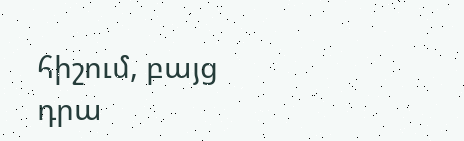հիշում, բայց դրա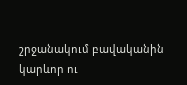շրջանակում բավականին կարևոր ու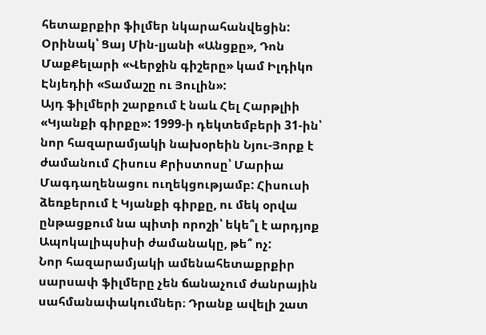հետաքրքիր ֆիլմեր նկարահանվեցին: Օրինակ՝ Ցայ Մին-լյանի «Անցքը», Դոն ՄաքՔելարի «Վերջին գիշերը» կամ Իլդիկո Էնյեդիի «Տամաշը ու Յուլին»:
Այդ ֆիլմերի շարքում է նաև Հել Հարթլիի «Կյանքի գիրքը»: 1999-ի դեկտեմբերի 31-ին՝ նոր հազարամյակի նախօրեին Նյու-Յորք է ժամանում Հիսուս Քրիստոսը՝ Մարիա Մագդաղենացու ուղեկցությամբ: Հիսուսի ձեռքերում է Կյանքի գիրքը, ու մեկ օրվա ընթացքում նա պիտի որոշի՝ եկե՞լ է արդյոք Ապոկալիպսիսի ժամանակը, թե՞ ոչ:
Նոր հազարամյակի ամենահետաքրքիր սարսափ ֆիլմերը չեն ճանաչում ժանրային սահմանափակումներ։ Դրանք ավելի շատ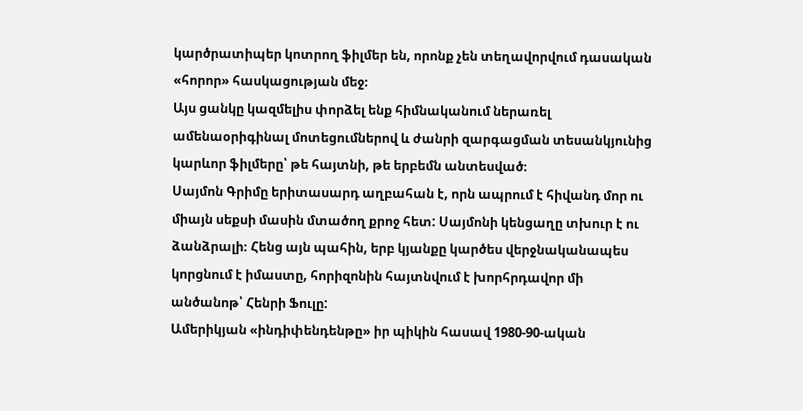կարծրատիպեր կոտրող ֆիլմեր են, որոնք չեն տեղավորվում դասական «հորոր» հասկացության մեջ։
Այս ցանկը կազմելիս փորձել ենք հիմնականում ներառել ամենաօրիգինալ մոտեցումներով և ժանրի զարգացման տեսանկյունից կարևոր ֆիլմերը՝ թե հայտնի, թե երբեմն անտեսված։
Սայմոն Գրիմը երիտասարդ աղբահան է, որն ապրում է հիվանդ մոր ու միայն սեքսի մասին մտածող քրոջ հետ: Սայմոնի կենցաղը տխուր է ու ձանձրալի։ Հենց այն պահին, երբ կյանքը կարծես վերջնականապես կորցնում է իմաստը, հորիզոնին հայտնվում է խորհրդավոր մի անծանոթ՝ Հենրի Ֆուլը:
Ամերիկյան «ինդիփենդենթը» իր պիկին հասավ 1980-90-ական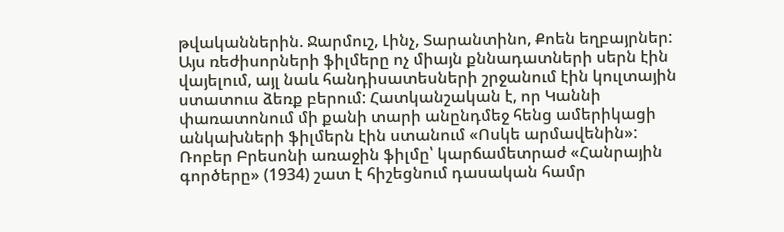թվականներին. Ջարմուշ, Լինչ, Տարանտինո, Քոեն եղբայրներ: Այս ռեժիսորների ֆիլմերը ոչ միայն քննադատների սերն էին վայելում, այլ նաև հանդիսատեսների շրջանում էին կուլտային ստատուս ձեռք բերում: Հատկանշական է, որ Կաննի փառատոնում մի քանի տարի անընդմեջ հենց ամերիկացի անկախների ֆիլմերն էին ստանում «Ոսկե արմավենին»:
Ռոբեր Բրեսոնի առաջին ֆիլմը՝ կարճամետրաժ «Հանրային գործերը» (1934) շատ է հիշեցնում դասական համր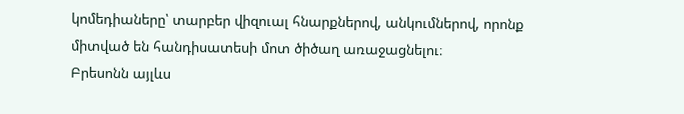կոմեդիաները՝ տարբեր վիզուալ հնարքներով, անկումներով, որոնք միտված են հանդիսատեսի մոտ ծիծաղ առաջացնելու։
Բրեսոնն այլևս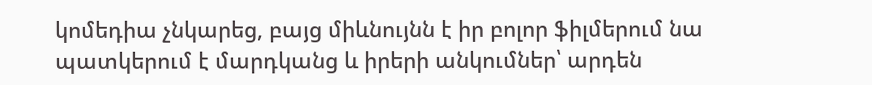կոմեդիա չնկարեց, բայց միևնույնն է իր բոլոր ֆիլմերում նա պատկերում է մարդկանց և իրերի անկումներ՝ արդեն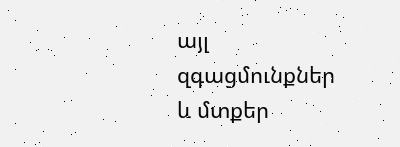այլ զգացմունքներ և մտքեր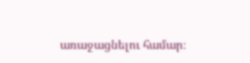առաջացնելու համար։